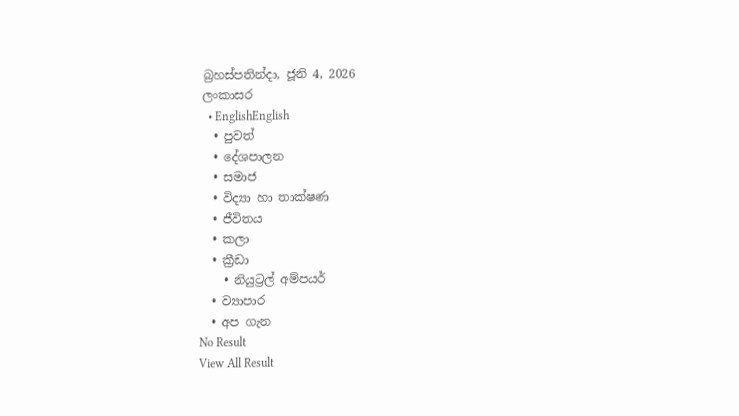බ්‍රහස්පතින්දා, ජූනි 4, 2026
ලංකාසර
  • EnglishEnglish
  • පුවත්
  • දේශපාලන
  • සමාජ
  • විද්‍යා හා තාක්ෂණ
  • ජීවිතය
  • කලා
  • ක්‍රීඩා
    • නියුට්‍රල් අම්පයර්
  • ව්‍යාපාර
  • අප ගැන
No Result
View All Result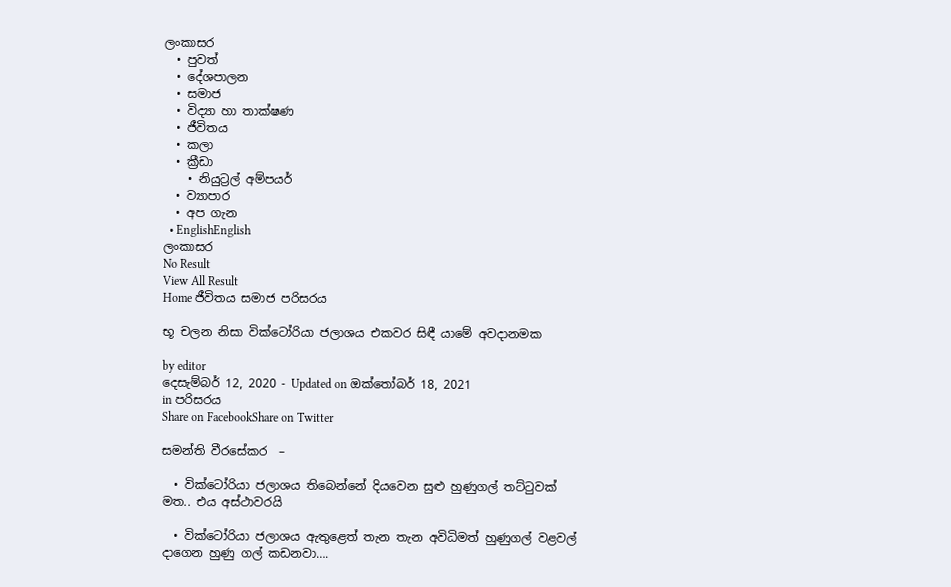ලංකාසර
  • පුවත්
  • දේශපාලන
  • සමාජ
  • විද්‍යා හා තාක්ෂණ
  • ජීවිතය
  • කලා
  • ක්‍රීඩා
    • නියුට්‍රල් අම්පයර්
  • ව්‍යාපාර
  • අප ගැන
  • EnglishEnglish
ලංකාසර
No Result
View All Result
Home ජීවිතය සමාජ පරිසරය

භූ චලන නිසා වික්ටෝරියා ජලාශය එකවර සිඳී යාමේ අවදානමක

by editor
දෙසැම්බර් 12, 2020 - Updated on ඔක්තෝබර් 18, 2021
in පරිසරය
Share on FacebookShare on Twitter

සමන්ති වීරසේකර  –

  • වික්ටෝරියා ජලාශය තිබෙන්නේ දියවෙන සුළු හුණුගල් තට්ටුවක් මත.. එය අස්ථාවරයි

  • වික්ටෝරියා ජලාශය ඇතුළෙත් තැන තැන අවිධිමත් හුණුගල් වළවල් දාගෙන හුණු ගල් කඩනවා….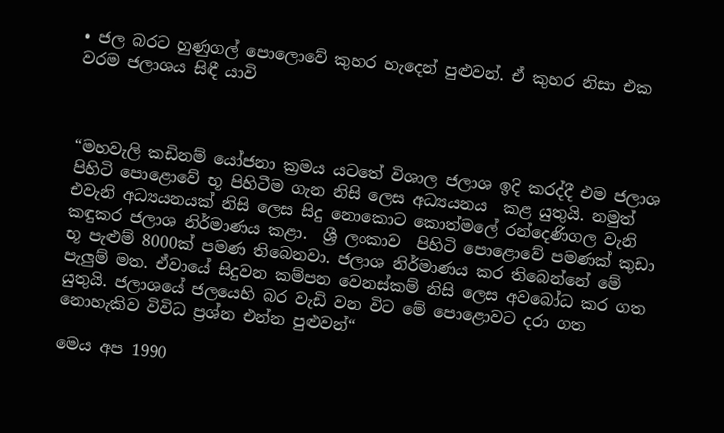• ජල බරට හුණුගල් පොලොවේ කුහර හැදෙන් පුළුවන්. ඒ කුහර නිසා එක වරම ජලාශය සිඳී යාවි



“මහවැලි කඩිනම් යෝජනා ක්‍රමය යටතේ විශාල ජලාශ ඉදි කරද්දී එම ජලාශ පිහිටි පොළොවේ භූ පිහිටීම ගැන නිසි ලෙස අධ්‍යයනය  කළ යුතුයි. නමුත් එවැනි අධ්‍යයනයක් නිසි ලෙස සිදු නොකොට කොත්මලේ රන්දෙණිගල වැනි කඳුකර ජලාශ නිර්මාණය කළා.  ශ්‍රී ලංකාව  පිහිටි පොළොවේ පමණක් කුඩා භූ පැළුම් 8000ක් පමණ තිබෙනවා. ජලාශ නිර්මාණය කර තිබෙන්නේ මේ පැලුම් මත. ඒවායේ සිදුවන කම්පන වෙනස්කම් නිසි ලෙස අවබෝධ කර ගත යුතුයි. ජලාශයේ ජලයෙහි බර වැඩි වන විට මේ පොළොවට දරා ගත නොහැකිව විවිධ ප්‍රශ්න එන්න පුළුවන්“

මෙය අප 1990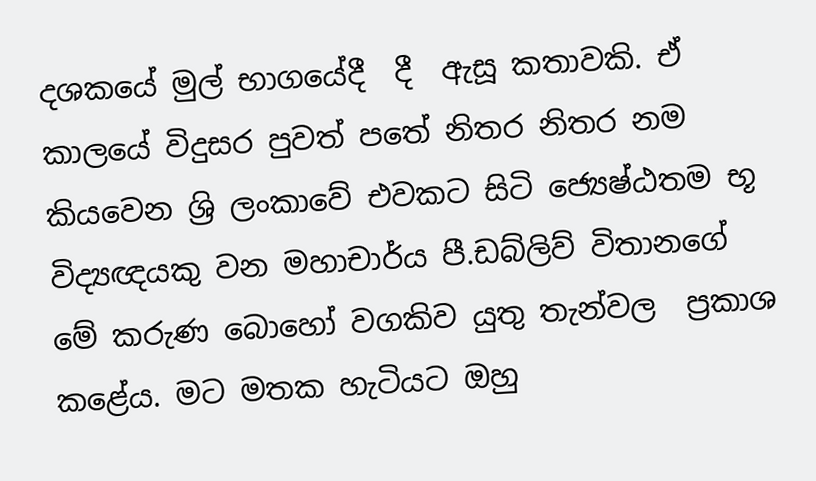දශකයේ මුල් භාගයේදී  දී  ඇසූ කතාවකි. ඒ කාලයේ විදුසර පුවත් පතේ නිතර නිතර නම කියවෙන ශ්‍රි ලංකාවේ එවකට සිටි ‍ජ්‍යෙෂ්ඨතම භූ විද්‍යඥයකු වන මහාචාර්ය පී.ඩබ්ලිව් විතානගේ  මේ කරුණ බොහෝ වගකිව යුතු තැන්වල  ප්‍රකාශ කළේය. මට මතක හැටියට ඔහු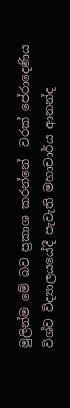මුලින්ම මේ බව ප්‍රකාශ කරන්නේ  වරක් පේරාදෙණිය විශ්ව විද්‍යාලයයේදී පැවැති මහාචාර්ය ආනන්ද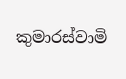කුමාරස්වාමි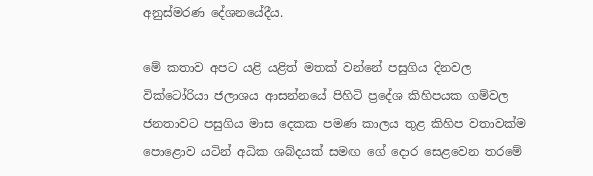අනුස්මරණ දේශනයේදීය.

මේ කතාව අපට යළි යළිත් මතක් වන්නේ පසුගිය දිනවල වික්ටෝරියා ජලාශය ආසන්නයේ පිහිටි ප්‍රදේශ කිහිපයක ගම්වල ජනතාවට පසුගිය මාස දෙකක පමණ කාලය තුළ කිහිප වතාවක්ම පොළොව යටින් අධික ශබ්දයක් සමඟ ගේ දොර සෙළවෙන තරමේ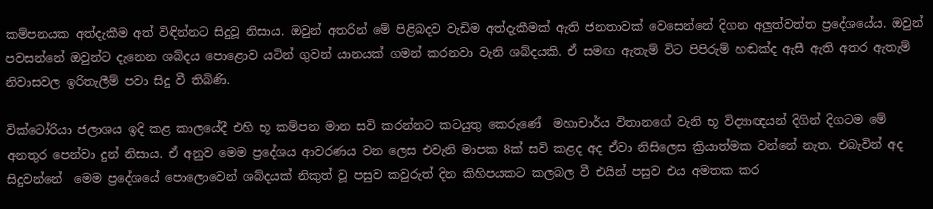කම්පනයක අත්දැකීම අත් විඳින්නට සිදුවූ නිසාය. ඔවුන් අතරින් මේ පිළිබදව වැඩිම අත්දැකීමක් ඇති ජනතාවක් වෙසෙන්නේ දිගන අලුත්වත්ත ප්‍රදේශයේය. ඔවුන්  පවසන්නේ ඔවුන්ට දැනෙන ශබ්දය පොළොව යටින් ගුවන් යානයක් ගමන් කරනවා වැනි ශබ්දයකි. ඒ සමඟ ඇතැම් විට පිපිරුම් හඬක්ද ඇසී ඇති අතර ඇතැම් නිවාසවල ඉරිතැලීම් පවා සිදු වී තිබිණි.

වික්ටෝරියා ජලාශය ඉදි කළ කාලයේදී එහි භූ කම්පන මාන සවි කරන්නට කටයුතු කෙරුණේ  මහාචාර්ය විතානගේ වැනි භූ විද්‍යාඥයන් දිගින් දිගටම මේ අනතුර පෙන්වා දුන් නිසාය. ඒ අනුව මෙම ප්‍රදේශය ආවරණය වන ලෙස එවැනි මාපක 8ක් සවි කළද අද ඒවා නිසිලෙස ක්‍රියාත්මක වන්නේ නැත. එබැවින් අද සිදුවන්නේ  මෙම ප්‍රදේශයේ පොලොවෙන් ශබ්දයක් නිකුත් වූ පසුව කවුරුත් දින කිහිපයකට කලබල වී එයින් පසුව එය අමතක කර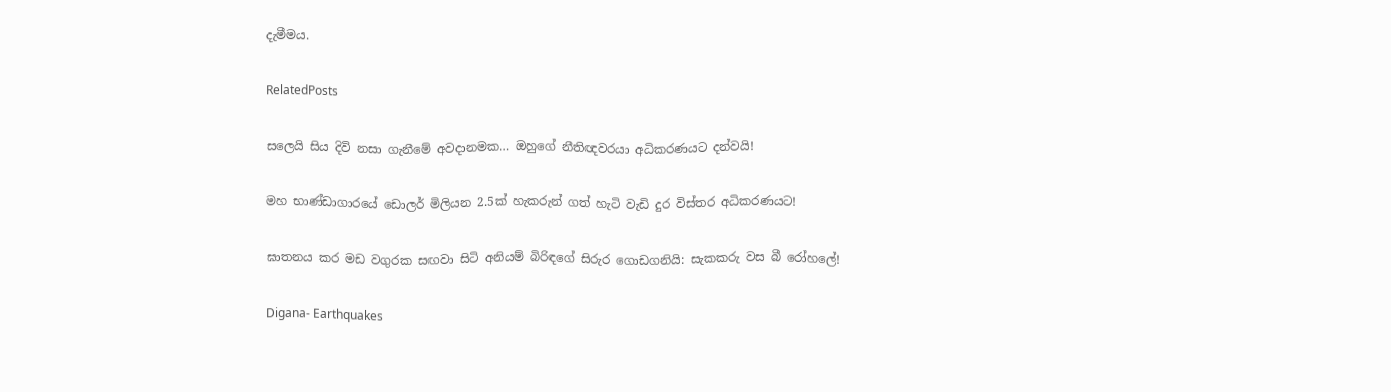දැමීමය.

RelatedPosts

සලෙයි සිය දිවි නසා ගැනීමේ අවදානමක… ඔහුගේ නීතිඥවරයා අධිකරණයට දන්වයි!

මහ භාණ්ඩාගාරයේ ඩොලර් මිලියන 2.5ක් හැකරුන් ගත් හැටි වැඩි දුර විස්තර අධිකරණයට!

ඝාතනය කර මඩ වගුරක සඟවා සිටි අනියම් බිරිඳගේ සිරුර ගොඩගනියි: සැකකරු වස බී රෝහලේ!

Digana- Earthquakes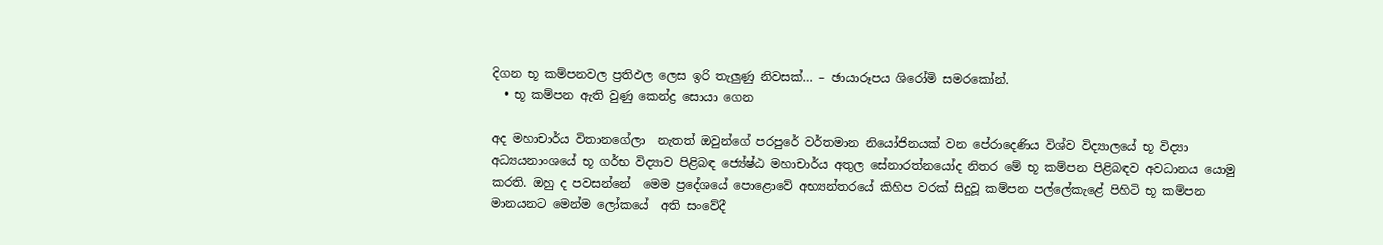දිගන භූ කම්පනවල ප්‍රතිඵල ලෙස ඉරි තැලුණු නිවසක්… – ඡායාරූපය ශිරෝමි සමරකෝන්.
  • භූ කම්පන ඇති වුණු කෙන්ද්‍ර සොයා ගෙන

අද මහාචාර්ය විතානගේලා  නැතත් ඔවුන්ගේ පරපුරේ වර්තමාන නියෝජිනයක් වන පේරාදෙණිය විශ්ව විද්‍යාලයේ භූ විද්‍යා අධ්‍යයනාංශයේ භූ ගර්භ විද්‍යාව පිළිබඳ ජ්‍යේෂ්ඨ මහාචාර්ය අතුල සේනාරත්නයෝද නිතර මේ භූ කම්පන පිළිබඳව අවධානය යොමු කරති. ඔහු ද පවසන්නේ  මෙම ප්‍රදේශයේ පොළොවේ අභ්‍යන්තරයේ කිහිප වරක් සිදුවූ කම්පන පල්ලේකැළේ පිහිටි භූ කම්පන මානයනට මෙන්ම ලෝකයේ  අති සංවේදී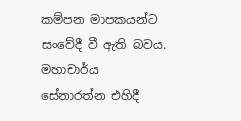කම්පන මාපකයන්ට   සංවේදී වී ඇති බවය. මහාචාර්ය සේනාරත්න එහිදී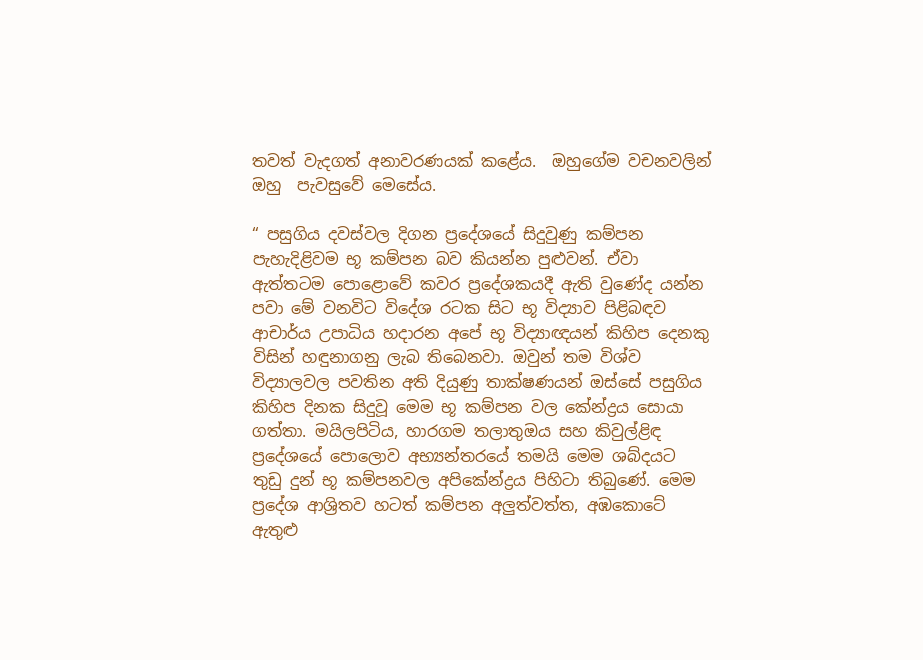තවත් වැදගත් අනාවරණයක් කළේය.  ඔහුගේම වචනවලින් ඔහු  පැවසුවේ මෙසේය.

“ පසුගිය දවස්වල දිගන ප්‍රදේශයේ සිදුවුණු කම්පන පැහැදිළිවම භූ කම්පන බව කියන්න පුළුවන්. ඒවා ඇත්තටම පොළොවේ කවර ප්‍රදේශකයදී ඇති වුණේද යන්න පවා මේ වනවිට විදේශ රටක සිට භූ විද්‍යාව පිළිබඳව ආචාර්ය උපාධිය හදාරන අපේ භූ විද්‍යාඥයන් කිහිප දෙනකු විසින් හඳුනාගනු ලැබ තිබෙනවා. ඔවුන් තම විශ්ව විද්‍යාලවල පවතින අති දියුණු තාක්ෂණයන් ඔස්සේ පසුගිය   කිහිප දිනක සිදුවූ මෙම භූ කම්පන වල කේන්ද්‍රය සොයා ගත්තා. මයිලපිටිය, හාරගම තලාතුඔය සහ කිවුල්ළිඳ ප්‍රදේශයේ පොලොව අභ්‍යන්තරයේ තමයි මෙම ශබ්දයට තුඩු දුන් භූ කම්පනවල අපිකේන්ද්‍රය පිහිටා තිබුණේ. මෙම ප්‍රදේශ ආශ්‍රිතව හටත් කම්පන අලුත්වත්ත, අඹකොටේ ඇතුළු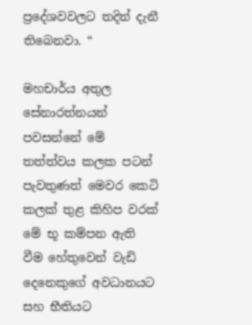ප්‍රදේශවවලට තදින් දැනී තිබෙනවා. “

මහචාර්ය අතුල සේනාරත්නයන් පවසන්නේ මේ තත්ත්වය කලක පටන් පැවතුණත් මෙවර කෙටි කලක් තුළ කිහිප වරක් මේ භූ කම්පන ඇති වීම හේතුවෙන් වැඩි දෙනෙකුගේ අවධානයට සහ භීතියට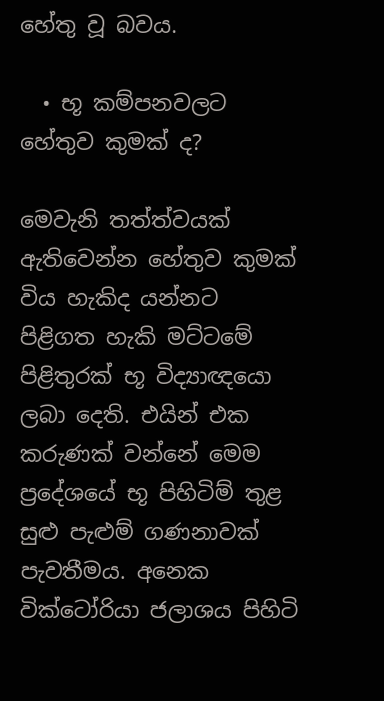හේතු වූ බවය.

  • භූ කම්පනවලට හේතුව කුමක් ද?

මෙවැනි තත්ත්වයක් ඇතිවෙන්න හේතුව කුමක් විය හැකිද යන්නට පිළිගත හැකි මට්ටමේ පිළිතුරක් භූ විද්‍යාඥයො ලබා දෙති. එයින් එක කරුණක් වන්නේ මෙම ප්‍රදේශයේ භූ පිහිටිම් තුළ සුළු පැළුම් ගණනාවක් පැවතීමය. අනෙක වික්ටෝරියා ජලාශය පිහිටි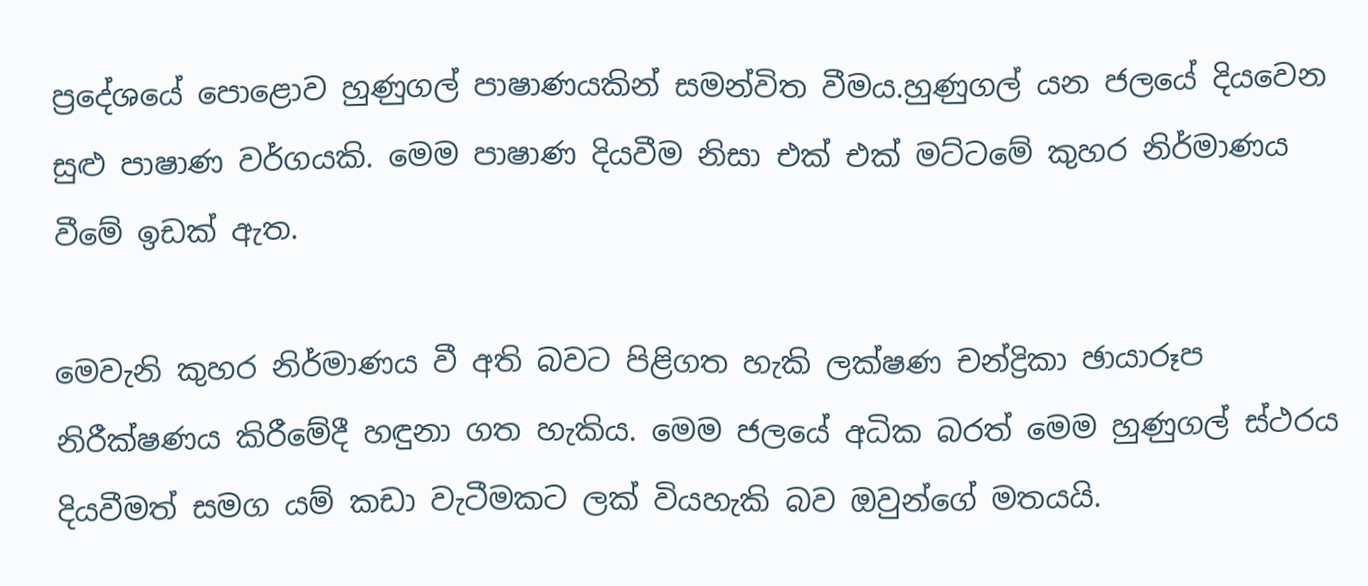ප්‍රදේශයේ පොළොව හුණුගල් පාෂාණයකින් සමන්විත වීමය.හුණුගල් යන ජලයේ දියවෙන සුළු පාෂාණ වර්ගයකි. මෙම පාෂාණ දියවීම නිසා එක් එක් මට්ටමේ කුහර නිර්මාණය වීමේ ඉඩක් ඇත.

මෙවැනි කුහර නිර්මාණය වී අති බවට පිළිගත හැකි ලක්ෂණ චන්ද්‍රිකා ඡායාරූප නිරීක්ෂණය කිරීමේදී හඳුනා ගත හැකිය. මෙම ජලයේ අධික බරත් මෙම හුණුගල් ස්ථරය දියවීමත් සමග යම් කඩා වැටීමකට ලක් වියහැකි බව ඔවුන්ගේ මතයයි.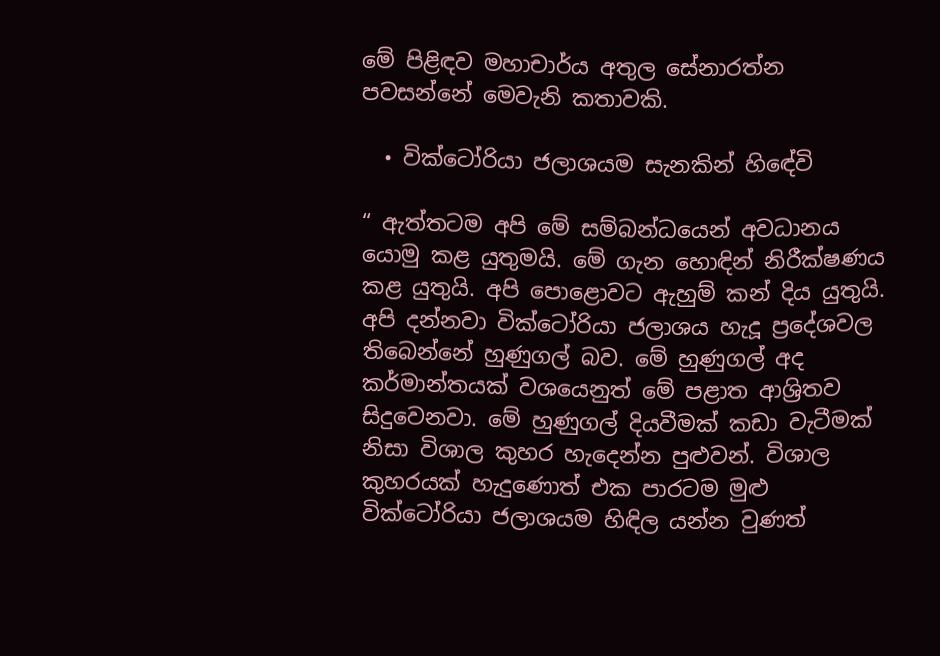මේ පිළිඳව මහාචාර්ය අතුල සේනාරත්න පවසන්නේ මෙවැනි කතාවකි.

  • වික්ටෝරියා ජලාශයම සැනකින් හිඳේවි

“ ඇත්තටම අපි මේ සම්බන්ධයෙන් අවධානය යොමු කළ යුතුමයි. මේ ගැන හොඳින් නිරීක්ෂණය කළ යුතුයි. අපි පොළොවට ඇහුම් කන් දිය යුතුයි. අපි දන්නවා වික්ටෝරියා ජලාශය හැදූ ප්‍රදේශවල තිබෙන්නේ හුණුගල් බව. මේ හුණුගල් අද කර්මාන්තයක් වශයෙනුත් මේ පළාත ආශ්‍රිතව සිදුවෙනවා. මේ හුණුගල් දියවීමක් කඩා වැටීමක් නිසා විශාල කුහර හැදෙන්න පුළුවන්. විශාල කුහරයක් හැදුණොත් එක පාරටම මුළු වික්ටෝරියා ජලාශයම හිඳිල යන්න වුණත්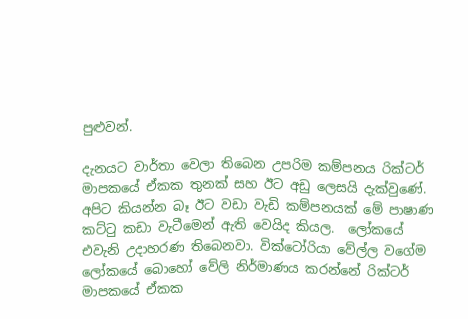පුළුවන්.

දැනයට වාර්තා වෙලා තිබෙන උපරිම කම්පනය රික්ටර් මාපකයේ ඒකක තුනක් සහ ඊට අඩු ලෙසයි දැක්වුණේ. අපිට කියන්න බෑ ඊට වඩා වැඩි කම්පනයක් මේ පාෂාණ කට්ටු කඩා වැටීමෙන් ඇති වෙයිද කියල.  ලෝකයේ එවැනි උදාහරණ තිබෙනවා. වික්ටෝරියා වේල්ල වගේම ලෝකයේ බොහෝ වේලි නිර්මාණය කරන්නේ රික්ටර් මාපකයේ ඒකක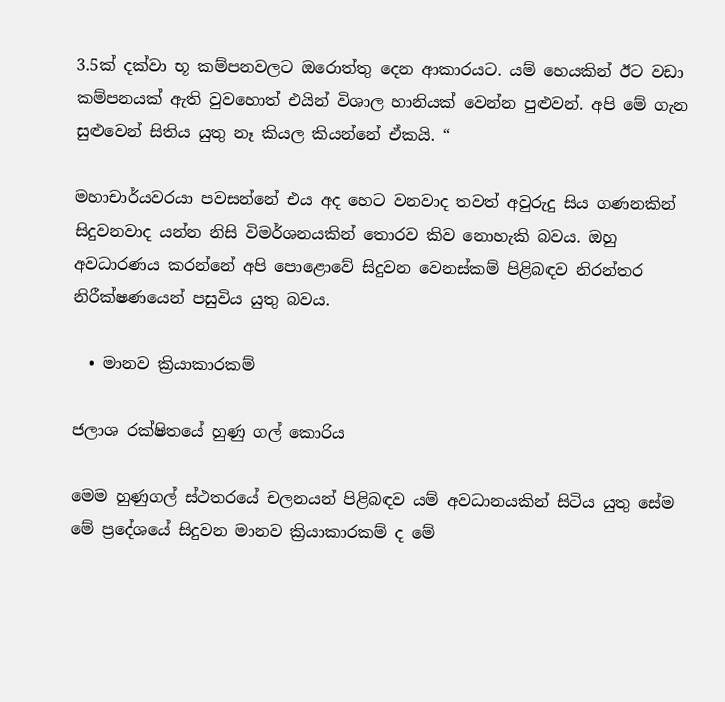3.5ක් දක්වා භූ කම්පනවලට ඔරොත්තු දෙන ආකාරයට. යම් හෙයකින් ඊට වඩා කම්පනයක් ඇති වුවහොත් එයින් විශාල හානියක් වෙන්න පුළුවන්. අපි මේ ගැන සුළුවෙන් සිතිය යුතු නෑ කියල කියන්නේ ඒකයි. “

මහාචාර්යවරයා පවසන්නේ එය අද හෙට වනවාද තවත් අවුරුදු සිය ගණනකින් සිදුවනවාද යන්න නිසි විමර්ශනයකින් තොරව කිව නොහැකි බවය. ඔහු අවධාරණය කරන්නේ අපි පොළොවේ සිදුවන වෙනස්කම් පිළිබඳව නිරන්තර නිරීක්ෂණයෙන් පසුවිය යුතු බවය.

  • මානව ක්‍රියාකාරකම්

ජලාශ රක්ෂිතයේ හුණු ගල් කොරිය

මෙම හුණුගල් ස්ථතරයේ චලනයන් පිළිබඳව යම් අවධානයකින් සිටිය යුතු සේම මේ ප්‍රදේශයේ සිදුවන මානව ක්‍රියාකාරකම් ද මේ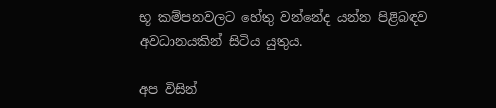භූ කම්පනවලට හේතු වන්නේද යන්න පිළිබඳව අවධානයකින් සිටිය යුතුය.

අප විසින්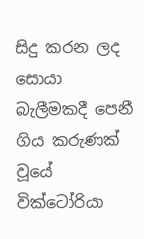සිදු කරන ලද සොයා බැලීමකදී පෙනී ගිය කරුණක් වූයේ වික්ටෝරියා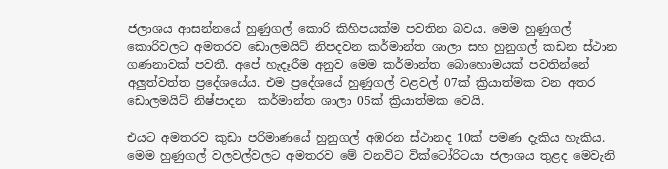ජලාශය ආසන්නයේ හුණුගල් කොරි කිහිපයක්ම පවතින බවය. මෙම හුණුගල් කොරිවලට අමතරව ඩොලමයිට් නිපදවන කර්මාන්ත ශාලා සහ හුනුගල් කඩන ස්ථාන ගණනාවක් පවතී. අපේ හැදෑරීම අනුව මෙම කර්මාන්ත බොහොමයක් පවතින්නේ අලුත්වත්ත ප්‍රදේශයේය. එම ප්‍රදේශයේ හුණුගල් වළවල් 07ක් ක්‍රියාත්මක වන අතර ඩොලමයිට් නිෂ්පාදන  කර්මාන්ත ශාලා 05ක් ක්‍රියාත්මක වෙයි.

එයට අමතරව කුඩා පරිමාණයේ හුනුගල් අඹරන ස්ථානද 10ක් පමණ දැකිය හැකිය. මෙම හුණුගල් වලවල්වලට අමතරව මේ වනවිට වික්ටෝරිටයා ජලාශය තුළද මෙවැනි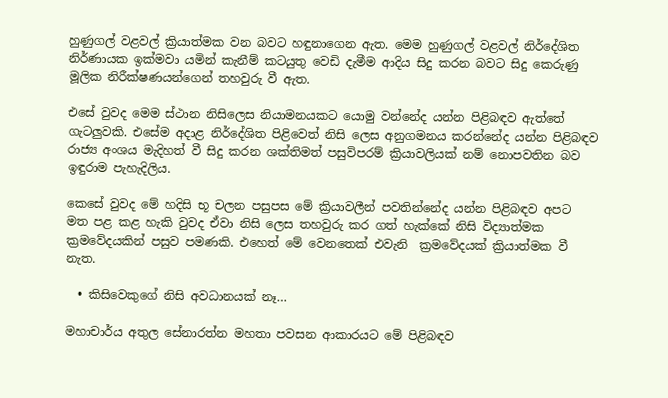හුණුගල් වළවල් ක්‍රියාත්මක වන බවට හඳුනාගෙන ඇත. මෙම හුණුගල් වළවල් නිර්දේශිත නිර්ණායක ඉක්මවා යමින් කැනීම් කටයුතු වෙඩි දැමීම ආදිය සිදු කරන බවට සිදු කෙරුණු මූලික නිරීක්ෂණයන්ගෙන් තහවුරු වී ඇත.

එසේ වුවද මෙම ස්ථාන නිසිලෙස නියාමනයකට යොමු වන්නේද යන්න පිළිබඳව ඇත්තේ ගැටලුවකි. එසේම අදාළ නිර්දේශිත පිළිවෙත් නිසි ලෙස අනුගමනය කරන්නේද යන්න පිළිබඳව රාජ්‍ය අංශය මැදිහත් වී සිදු කරන ශක්තිමත් පසුවිපරම් ක්‍රියාවලියක් නම් නොපවතින බව ඉඳුරාම පැහැදිලිය.

කෙසේ වුවද මේ හදිසි භූ චලන පසුපස මේ ක්‍රියාවලීන් පවතින්නේද යන්න පිළිබඳව අපට මත පළ කළ හැකි වුවද ඒවා නිසි ලෙස තහවුරු කර ගත් හැක්කේ නිසි විද්‍යාත්මක ක්‍රමවේදයකින් පසුව පමණකි. එහෙත් මේ වෙනතෙක් එවැනි  ක්‍රමවේදයක් ක්‍රියාත්මක වී නැත.

  • කිසිවෙකුගේ නිසි අවධානයක් නෑ…

මහාචාර්ය අතුල සේනාරත්න මහතා පවසන ආකාරයට මේ පිළිබඳව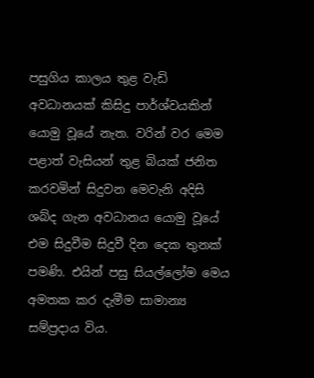පසුගිය කාලය තුළ වැඩි අවධානයක් කිසිදු පාර්ශ්වයකින් යොමු වූයේ නැත. වරින් වර මෙම පළාත් වැසියන් තුළ බියක් ජනිත කරවමින් සිදුවන මෙවැනි අදිසි ශබ්ද ගැන අවධානය යොමු වූයේ එම සිදුවීම සිදුවී දින දෙක තුනක් පමණි. එයින් පසු සියල්ලෝම මෙය අමතක කර දැමීම සාමාන්‍ය සම්ප්‍රදාය විය.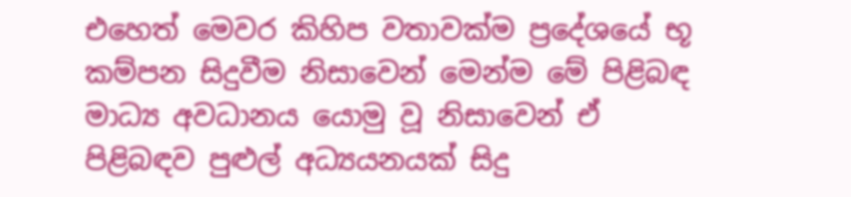එහෙත් මෙවර කිහිප වතාවක්ම ප්‍රදේශයේ භූ කම්පන සිදුවීම නිසාවෙන් මෙන්ම මේ පිළිබඳ මාධ්‍ය අවධානය යොමු වූ නිසාවෙන් ඒ පිළිබඳව පුළුල් අධ්‍යයනයක් සිදු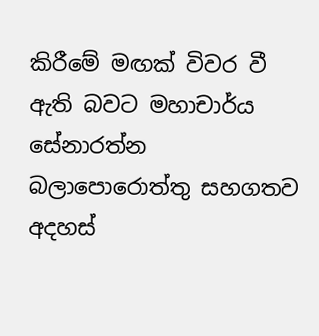කිරීමේ මඟක් විවර වී ඇති බවට මහාචාර්ය සේනාරත්න බලාපොරොත්තු සහගතව අදහස්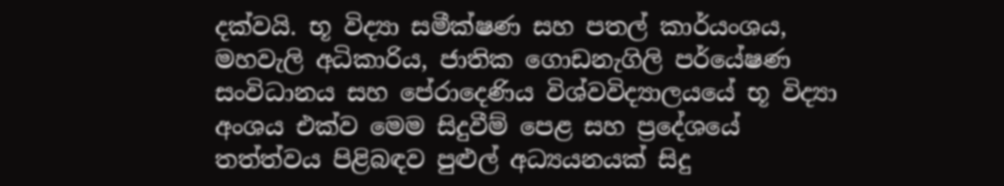දක්වයි. භූ විද්‍යා සමීක්ෂණ සහ පතල් කාර්යංශය, මහවැලි අධිකාරිය, ජාතික ගොඩනැගිලි පර්යේෂණ සංවිධානය සහ පේරාදෙණිය විශ්වවිද්‍යාලයයේ භූ විද්‍යා අංශය එක්ව මෙම සිදුවීම් පෙළ සහ ප්‍රදේශයේ තත්ත්වය පිළිබඳව පුළුල් අධ්‍යයනයක් සිදු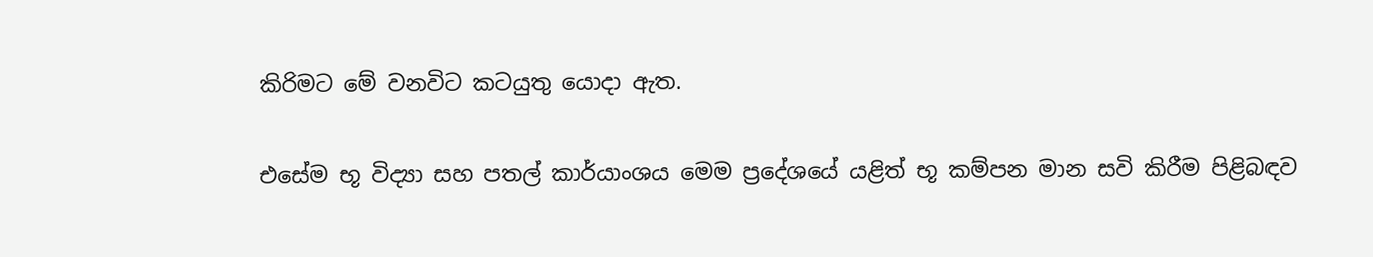කිරිමට මේ වනවිට කටයුතු යොදා ඇත.

එසේම භූ විද්‍යා සහ පතල් කාර්යාංශය මෙම ප්‍රදේශයේ යළිත් භූ කම්පන මාන සවි කිරීම පිළිබඳව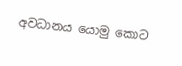අවධානය යොමු කොට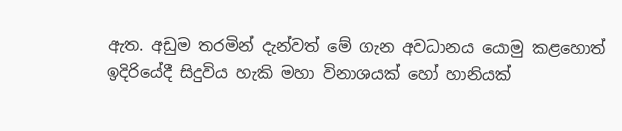ඇත. අඩුම තරමින් දැන්වත් මේ ගැන අවධානය යොමු කළහොත් ඉදිරියේදී සිදුවිය හැකි මහා විනාශයක් හෝ හානියක්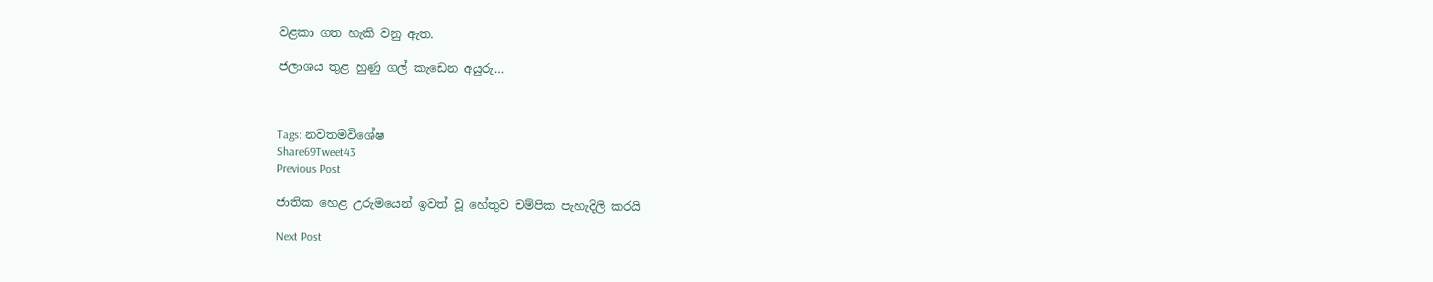වළකා ගත හැකි වනු ඇත.

ජලාශය තුළ හුණු ගල් කැඩෙන අයුරු…



Tags: නවතමවිශේෂ
Share69Tweet43
Previous Post

ජාතික හෙළ උරුමයෙන් ඉවත් වූ හේතුව චම්පික පැහැදිලි කරයි

Next Post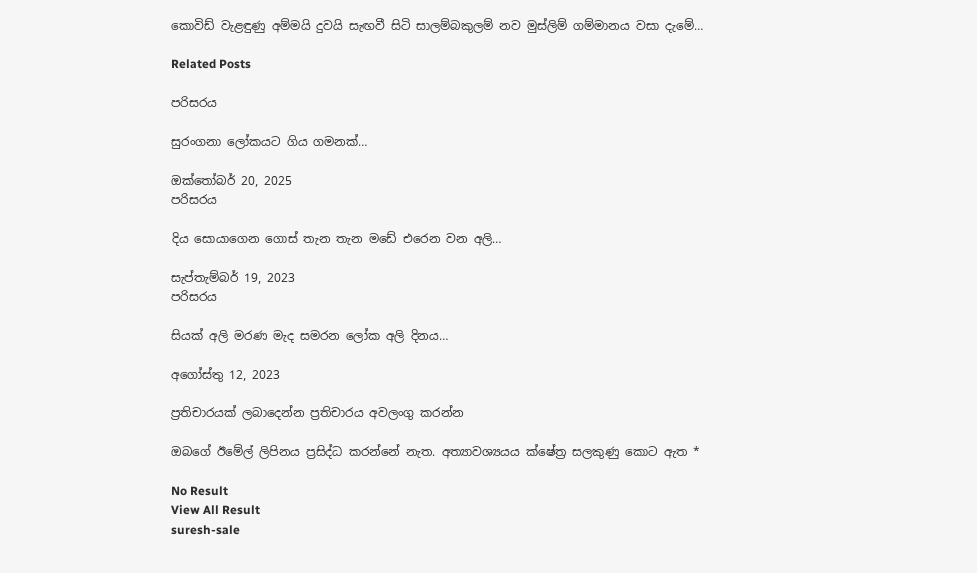කොවිඩ් වැළඳුණු අම්මයි දුවයි සැඟවී සිටි සාලම්බකුලම් නව මුස්ලිම් ගම්මානය වසා දැමේ…

Related Posts

පරිසරය

සුරංගනා ලෝකයට ගිය ගමනක්…

ඔක්තෝබර් 20, 2025
පරිසරය

දිය සොයාගෙන ගොස් තැන තැන මඩේ එරෙන වන අලි…

සැප්තැම්බර් 19, 2023
පරිසරය

සියක් අලි මරණ මැද සමරන ලෝක අලි දිනය…

අගෝස්තු 12, 2023

ප්‍රතිචාරයක් ලබාදෙන්න ප්‍රතිචාරය අවලංගු කරන්න

ඔබගේ ඊමේල් ලිපිනය ප්‍රසිද්ධ කරන්නේ නැත. අත්‍යාවශ්‍යයය ක්ෂේත්‍ර සලකුණු කොට ඇත *

No Result
View All Result
suresh-sale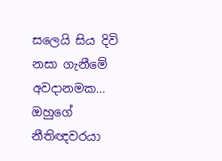සලෙයි සිය දිවි නසා ගැනීමේ අවදානමක… ඔහුගේ නීතිඥවරයා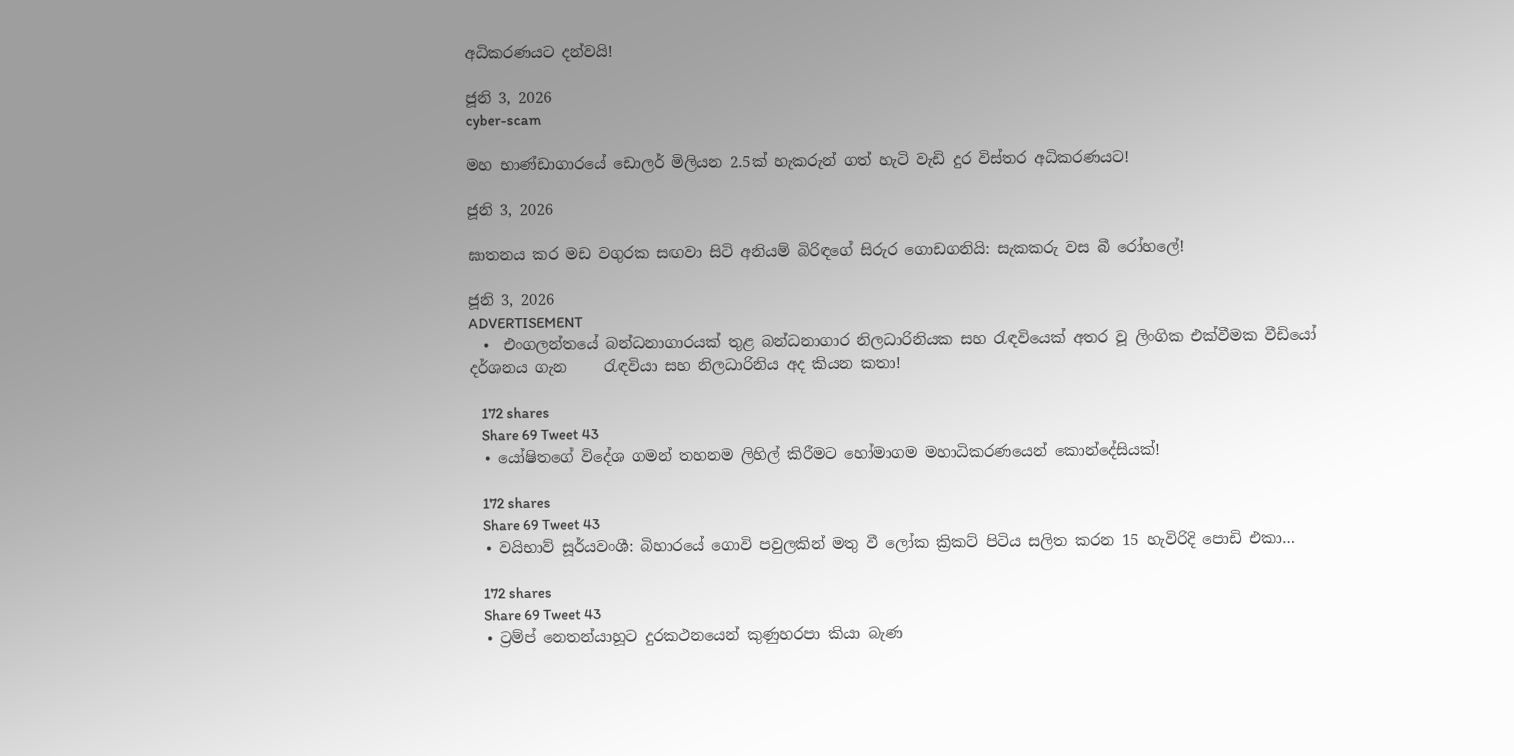අධිකරණයට දන්වයි!

ජූනි 3, 2026
cyber-scam

මහ භාණ්ඩාගාරයේ ඩොලර් මිලියන 2.5ක් හැකරුන් ගත් හැටි වැඩි දුර විස්තර අධිකරණයට!

ජූනි 3, 2026

ඝාතනය කර මඩ වගුරක සඟවා සිටි අනියම් බිරිඳගේ සිරුර ගොඩගනියි: සැකකරු වස බී රෝහලේ!

ජූනි 3, 2026
ADVERTISEMENT
  •  එංගලන්තයේ බන්ධනාගාරයක් තුළ බන්ධනාගාර නිලධාරිනියක සහ රැඳවියෙක් අතර වූ ලිංගික එක්වීමක වීඩියෝ දර්ශනය ගැන     රැඳවියා සහ නිලධාරිනිය අද කියන කතා!

    172 shares
    Share 69 Tweet 43
  • යෝෂිතගේ විදේශ ගමන් තහනම ලිහිල් කිරීමට හෝමාගම මහාධිකරණයෙන් කොන්දේසියක්!

    172 shares
    Share 69 Tweet 43
  • වයිභාව් සූර්යවංශී: බිහාරයේ ගොවි පවුලකින් මතු වී ලෝක ක්‍රිකට් පිටිය සලිත කරන 15 හැවිරිදි පොඩි එකා…

    172 shares
    Share 69 Tweet 43
  • ට්‍රම්ප් නෙතන්යාහූට දුරකථනයෙන් කුණුහරපා කියා බැණ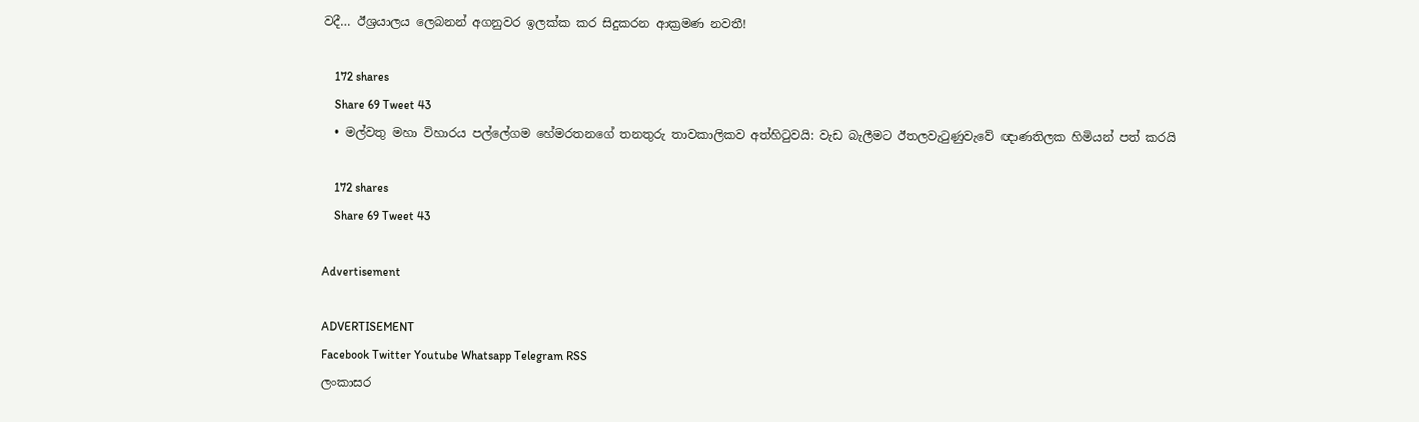වදී… ඊශ්‍රයාලය ලෙබනන් අගනුවර ඉලක්ක කර සිදුකරන ආක්‍රමණ නවතී!

    172 shares
    Share 69 Tweet 43
  • මල්වතු මහා විහාරය පල්ලේගම හේමරතනගේ තනතුරු තාවකාලිකව අත්හිටුවයි: වැඩ බැලීමට ඊතලවැටුණුවැවේ ඥාණතිලක හිමියන් පත් කරයි

    172 shares
    Share 69 Tweet 43

Advertisement

ADVERTISEMENT
Facebook Twitter Youtube Whatsapp Telegram RSS
ලංකාසර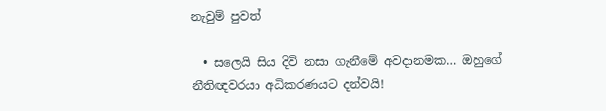නැවුම් පුවත්

  • සලෙයි සිය දිවි නසා ගැනීමේ අවදානමක… ඔහුගේ නීතිඥවරයා අධිකරණයට දන්වයි!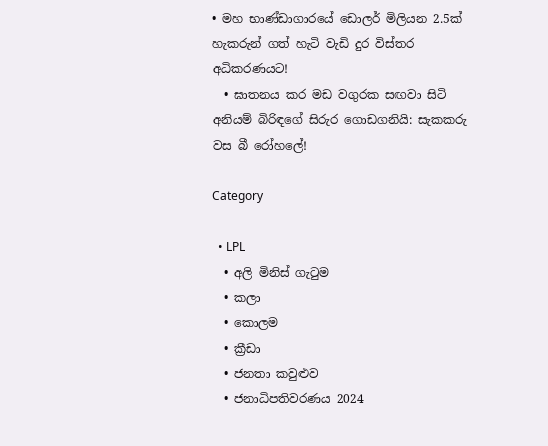• මහ භාණ්ඩාගාරයේ ඩොලර් මිලියන 2.5ක් හැකරුන් ගත් හැටි වැඩි දුර විස්තර අධිකරණයට!
  • ඝාතනය කර මඩ වගුරක සඟවා සිටි අනියම් බිරිඳගේ සිරුර ගොඩගනියි: සැකකරු වස බී රෝහලේ!

Category

  • LPL
  • අලි මිනිස් ගැටුම
  • කලා
  • කොලම
  • ක්‍රීඩා
  • ජනතා කවුළුව
  • ජනාධිපතිවරණය 2024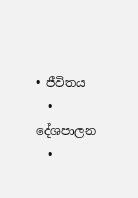• ජීවිතය
  • දේශපාලන
  •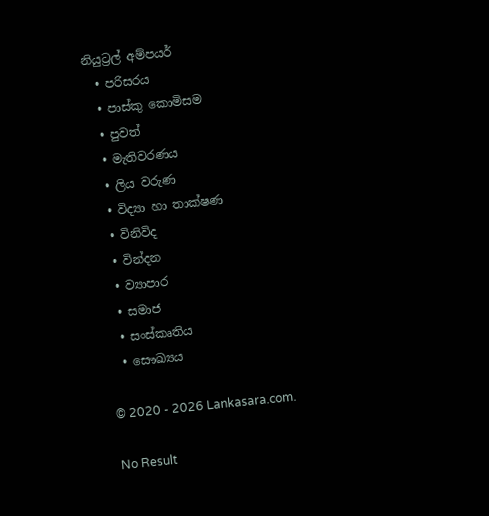නියුට්‍රල් අම්පයර්
  • පරිසරය
  • පාස්කු කොමිසම
  • පුවත්
  • මැතිවරණය
  • ලිය වරුණ
  • විද්‍යා හා තාක්ෂණ
  • විනිවිද
  • වින්දන
  • ව්‍යාපාර
  • සමාජ
  • සංස්කෘතිය
  • සෞඛ්‍යය

© 2020 - 2026 Lankasara.com.

No Result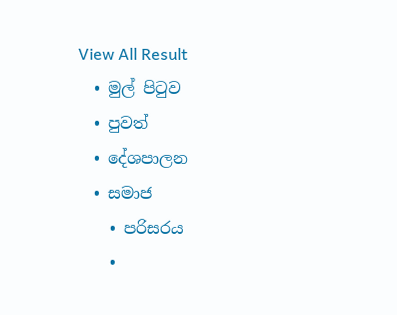View All Result
  • මුල් පිටුව
  • පුවත්
  • දේශපාලන
  • සමාජ
    • පරිසරය
    •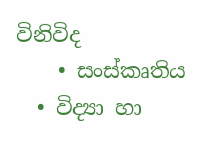විනිවිද
    • සංස්කෘතිය
  • විද්‍යා හා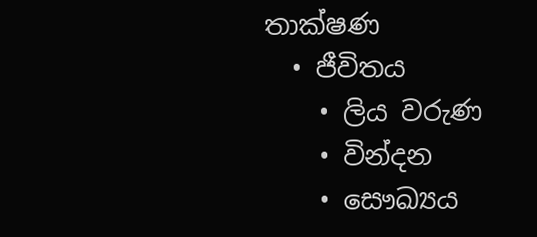තාක්ෂණ
  • ජීවිතය
    • ලිය වරුණ
    • වින්දන
    • සෞඛ්‍යය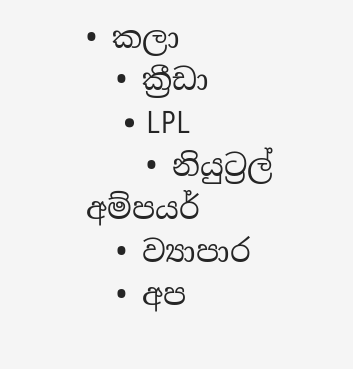• කලා
  • ක්‍රීඩා
    • LPL
    • නියුට්‍රල් අම්පයර්
  • ව්‍යාපාර
  • අප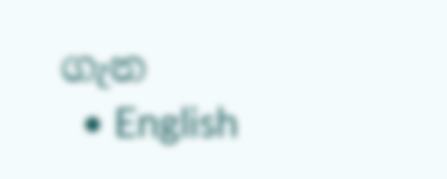ගැන
  • English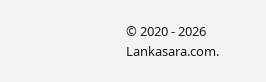© 2020 - 2026 Lankasara.com.